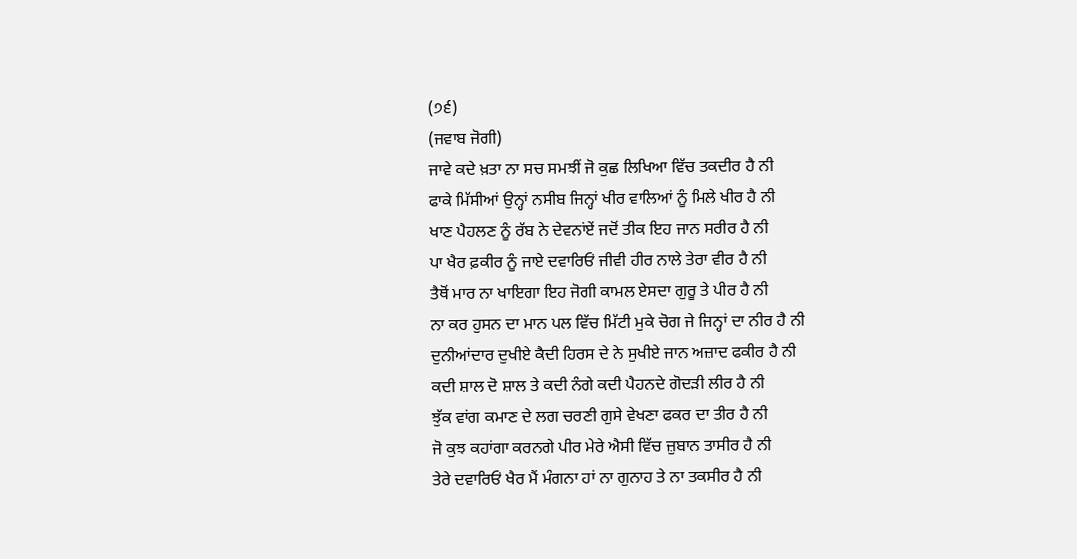(੭੬)
(ਜਵਾਬ ਜੋਗੀ)
ਜਾਵੇ ਕਦੇ ਖ਼ਤਾ ਨਾ ਸਚ ਸਮਝੀਂ ਜੋ ਕੁਛ ਲਿਖਿਆ ਵਿੱਚ ਤਕਦੀਰ ਹੈ ਨੀ
ਫਾਕੇ ਮਿੱਸੀਆਂ ਉਨ੍ਹਾਂ ਨਸੀਬ ਜਿਨ੍ਹਾਂ ਖੀਰ ਵਾਲਿਆਂ ਨੂੰ ਮਿਲੇ ਖੀਰ ਹੈ ਨੀ
ਖਾਣ ਪੈਹਲਣ ਨੂੰ ਰੱਬ ਨੇ ਦੇਵਨਾਂਏਂ ਜਦੋਂ ਤੀਕ ਇਹ ਜਾਨ ਸਰੀਰ ਹੈ ਨੀ
ਪਾ ਖੈਰ ਫ਼ਕੀਰ ਨੂੰ ਜਾਏ ਦਵਾਰਿਓਂ ਜੀਵੀ ਹੀਰ ਨਾਲੇ ਤੇਰਾ ਵੀਰ ਹੈ ਨੀ
ਤੈਥੋਂ ਮਾਰ ਨਾ ਖਾਇਗਾ ਇਹ ਜੋਗੀ ਕਾਮਲ ਏਸਦਾ ਗੁਰੂ ਤੇ ਪੀਰ ਹੈ ਨੀ
ਨਾ ਕਰ ਹੁਸਨ ਦਾ ਮਾਨ ਪਲ ਵਿੱਚ ਮਿੱਟੀ ਮੁਕੇ ਚੋਗ ਜੇ ਜਿਨ੍ਹਾਂ ਦਾ ਨੀਰ ਹੈ ਨੀ
ਦੁਨੀਆਂਦਾਰ ਦੁਖੀਏ ਕੈਦੀ ਹਿਰਸ ਦੇ ਨੇ ਸੁਖੀਏ ਜਾਨ ਅਜ਼ਾਦ ਫਕੀਰ ਹੈ ਨੀ
ਕਦੀ ਸ਼ਾਲ ਦੋ ਸ਼ਾਲ ਤੇ ਕਦੀ ਨੰਗੇ ਕਦੀ ਪੈਹਨਦੇ ਗੋਦੜੀ ਲੀਰ ਹੈ ਨੀ
ਝੁੱਕ ਵਾਂਗ ਕਮਾਣ ਦੇ ਲਗ ਚਰਣੀ ਗੁਸੇ ਵੇਖਣਾ ਫਕਰ ਦਾ ਤੀਰ ਹੈ ਨੀ
ਜੋ ਕੁਝ ਕਹਾਂਗਾ ਕਰਨਗੇ ਪੀਰ ਮੇਰੇ ਐਸੀ ਵਿੱਚ ਜ਼ੁਬਾਨ ਤਾਸੀਰ ਹੈ ਨੀ
ਤੇਰੇ ਦਵਾਰਿਓਂ ਖੈਰ ਮੈਂ ਮੰਗਨਾ ਹਾਂ ਨਾ ਗੁਨਾਹ ਤੇ ਨਾ ਤਕਸੀਰ ਹੈ ਨੀ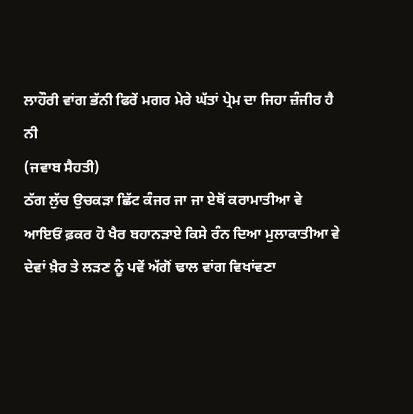ਲਾਹੌਰੀ ਵਾਂਗ ਭੱਨੀ ਫਿਰੇਂ ਮਗਰ ਮੇਰੇ ਘੱਤਾਂ ਪ੍ਰੇਮ ਦਾ ਜਿਹਾ ਜ਼ੰਜੀਰ ਹੈ ਨੀ
(ਜਵਾਬ ਸੈਹਤੀ)
ਠੱਗ ਲੁੱਚ ਉਚਕੜਾ ਛਿੱਟ ਕੰਜਰ ਜਾ ਜਾ ਏਥੋਂ ਕਰਾਮਾਤੀਆ ਵੇ
ਆਇਓਂ ਫ਼ਕਰ ਹੋ ਖੈਰ ਬਹਾਨੜਾਏ ਕਿਸੇ ਰੰਨ ਦਿਆ ਮੁਲਾਕਾਤੀਆ ਵੇ
ਦੇਵਾਂ ਖ਼ੈਰ ਤੇ ਲੜਣ ਨੂੰ ਪਵੇਂ ਅੱਗੋਂ ਢਾਲ ਵਾਂਗ ਵਿਖਾਂਵਣਾ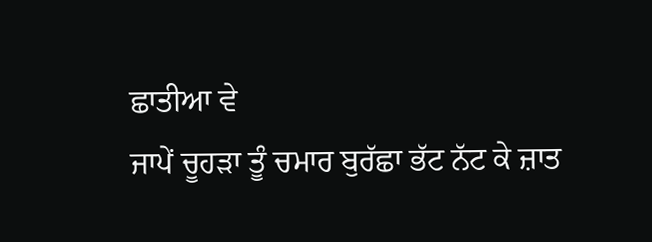ਛਾਤੀਆ ਵੇ
ਜਾਪੇਂ ਚੂਹੜਾ ਤੂੰ ਚਮਾਰ ਬੁਰੱਛਾ ਭੱਟ ਨੱਟ ਕੇ ਜ਼ਾਤ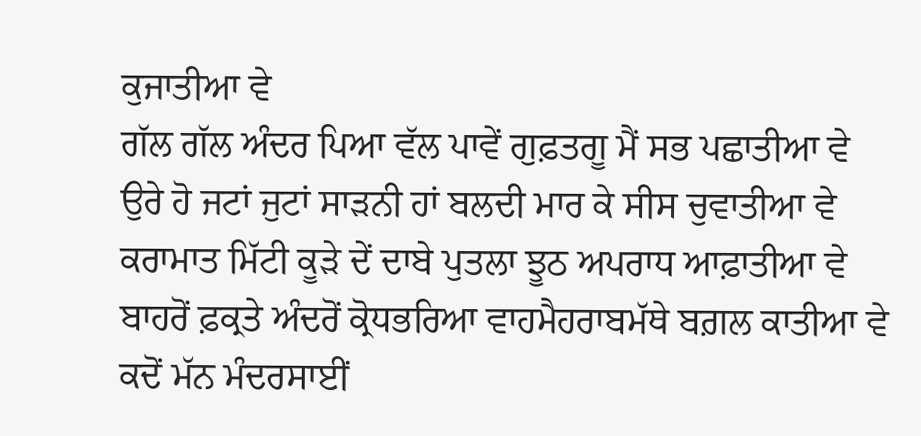ਕੁਜਾਤੀਆ ਵੇ
ਗੱਲ ਗੱਲ ਅੰਦਰ ਪਿਆ ਵੱਲ ਪਾਵੇਂ ਗੁਫ਼ਤਗੂ ਮੈਂ ਸਭ ਪਛਾਤੀਆ ਵੇ
ਉਰੇ ਹੋ ਜਟਾਂ ਜੁਟਾਂ ਸਾੜਨੀ ਹਾਂ ਬਲਦੀ ਮਾਰ ਕੇ ਸੀਸ ਚੁਵਾਤੀਆ ਵੇ
ਕਰਾਮਾਤ ਮਿੱਟੀ ਕੂੜੇ ਦੇਂ ਦਾਬੇ ਪੁਤਲਾ ਝੂਠ ਅਪਰਾਧ ਆਫ਼ਾਤੀਆ ਵੇ
ਬਾਹਰੋਂ ਫ਼ਕ੍ਰਤੇ ਅੰਦਰੋਂ ਕ੍ਰੋਧਭਰਿਆ ਵਾਹਮੈਹਰਾਬਮੱਥੇ ਬਗ਼ਲ ਕਾਤੀਆ ਵੇ
ਕਦੋਂ ਮੱਨ ਮੰਦਰਸਾਈਂ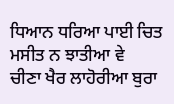ਧਿਆਨ ਧਰਿਆ ਪਾਈ ਚਿਤ ਮਸੀਤ ਨ ਝਾਤੀਆ ਵੇ
ਚੀਣਾ ਖੈਰ ਲਾਹੋਰੀਆ ਬੁਰਾ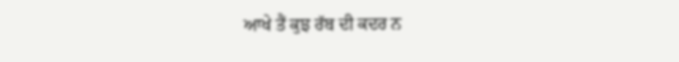ਆਖੇ ਤੈਂ ਕੁਝ ਰੱਬ ਦੀ ਕਦਰ ਨ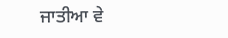ਜਾਤੀਆ ਵੇ